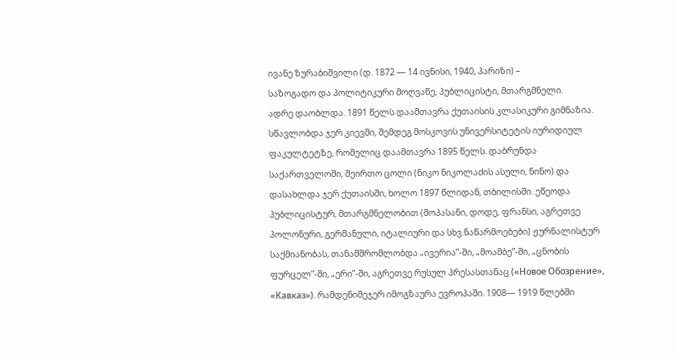ივანე ზურაბიშვილი (დ. 1872 — 14 ივნისი, 1940, პარიზი) –
საზოგადო და პოლიტიკური მოღვაწე, პუბლიცისტი, მთარგმნელი.
ადრე დაობლდა. 1891 წელს დაამთავრა ქუთაისის კლასიკური გიმნაზია. სწავლობდა ჯერ კიევში, შემდეგ მოსკოვის უნივერსიტეტის იურიდიულ ფაკულტეტზე, რომელიც დაამთავრა 1895 წელს. დაბრუნდა საქართველოში, შეირთო ცოლი (ნიკო ნიკოლაძის ასული, ნინო) და დასახლდა ჯერ ქუთაისში, ხოლო 1897 წლიდან, თბილისში. ეწეოდა პუბლიცისტურ, მთარგმნელობით (მოპასანი, დოდე, ფრანსი, აგრეთვე პოლონური, გერმანული, იტალიური და სხვ.ნაწარმოებები) ჟურნალისტურ საქმიანობას, თანამშრომლობდა „ივერია”-ში, „მოამბე”-ში, „ცნობის ფურცელ”-ში, „ერი”-ში, აგრეთვე რუსულ პრესასთანაც («Новое Обозрение», «Кавказ»). რამდენიმეჯერ იმოგზაურა ევროპაში. 1908— 1919 წლებში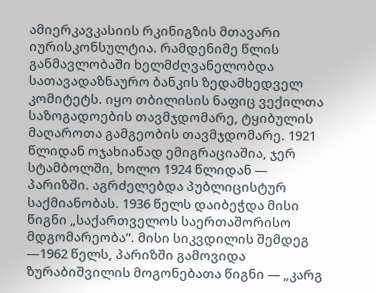ამიერკავკასიის რკინიგზის მთავარი იურისკონსულტია. რამდენიმე წლის განმავლობაში ხელმძღვანელობდა სათავადაზნაურო ბანკის ზედამხედველ კომიტეტს. იყო თბილისის ნაფიც ვექილთა საზოგადოების თავმჯდომარე, ტყიბულის მაღაროთა გამგეობის თავმჯდომარე. 1921 წლიდან ოჯახიანად ემიგრაციაშია, ჯერ სტამბოლში, ხოლო 1924 წლიდან — პარიზში. აგრძელებდა პუბლიცისტურ საქმიანობას. 1936 წელს დაიბეჭდა მისი წიგნი „საქართველოს საერთაშორისო მდგომარეობა”. მისი სიკვდილის შემდეგ —1962 წელს, პარიზში გამოვიდა ზურაბიშვილის მოგონებათა წიგნი — „კარგ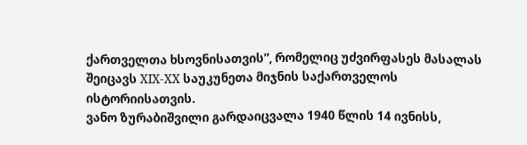ქართველთა ხსოვნისათვის”, რომელიც უძვირფასეს მასალას შეიცავს XIX-XX საუკუნეთა მიჯნის საქართველოს ისტორიისათვის.
ვანო ზურაბიშვილი გარდაიცვალა 1940 წლის 14 ივნისს,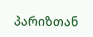პარიზთან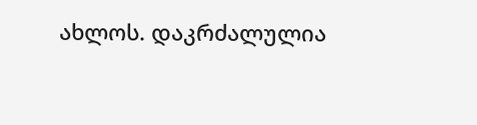ახლოს. დაკრძალულია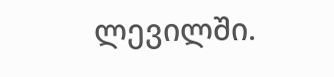ლევილში.